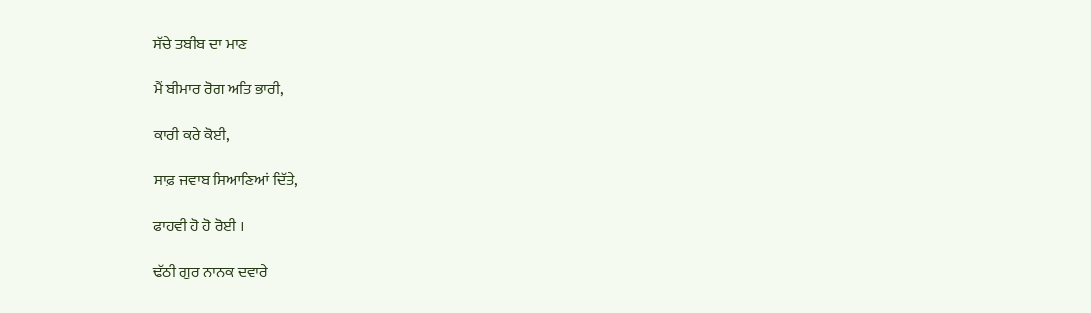ਸੱਚੇ ਤਬੀਬ ਦਾ ਮਾਣ

ਮੈਂ ਬੀਮਾਰ ਰੋਗ ਅਤਿ ਭਾਰੀ,

ਕਾਰੀ ਕਰੇ ਕੋਈ,

ਸਾਫ਼ ਜਵਾਬ ਸਿਆਣਿਆਂ ਦਿੱਤੇ,

ਫਾਹਵੀ ਹੋ ਹੋ ਰੋਈ ।

ਢੱਠੀ ਗੁਰ ਨਾਨਕ ਦਵਾਰੇ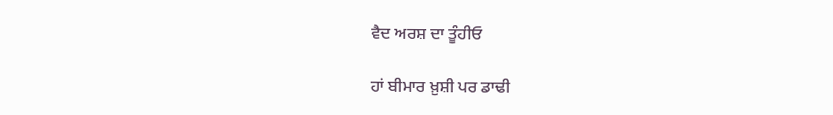ਵੈਦ ਅਰਸ਼ ਦਾ ਤੂੰਹੀਓ

ਹਾਂ ਬੀਮਾਰ ਖ਼ੁਸ਼ੀ ਪਰ ਡਾਢੀ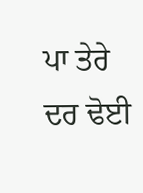ਪਾ ਤੇਰੇ ਦਰ ਢੋਈ